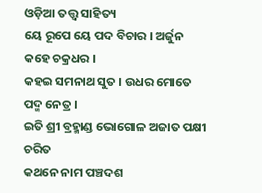ଓଡ଼ିଆ ତତ୍ତ୍ୱ ସାହିତ୍ୟ
ୟେ ରୂପେ ୟେ ପଦ ବିଚାର । ଅର୍ଜୁନ କହେ ଚକ୍ରଧର ।
କହଇ ସମନାଥ ସୁତ । ଉଧର ମୋତେ ପଦ୍ମ ନେତ୍ର ।
ଇତି ଶ୍ରୀ ବ୍ରହ୍ମାଣ୍ଡ ଭୋଗୋଳ ଅଜାତ ପକ୍ଷୀ ଚରିତ
କଥନେ ନାମ ପଞ୍ଚଦଶ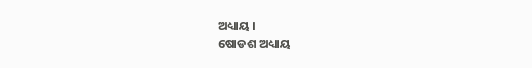ଅଧ୍ୟାୟ ।
ଷୋଡଶ ଅଧ୍ୟାୟ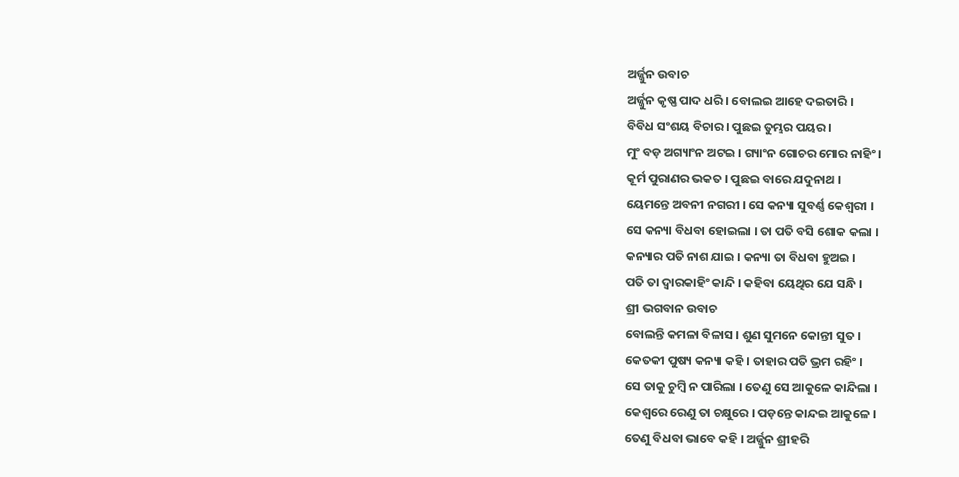ଅର୍ଜ୍ଜୁନ ଉବାଚ
ଅର୍ଜ୍ଜୁନ କୃଷ୍ଣ ପାଦ ଧରି । ବୋଲଇ ଆହେ ଦଇତାରି ।
ବିବିଧ ସଂଶୟ ବିଚାର । ପୁଛଇ ତୁମ୍ଭର ପୟର ।
ମୁଂ ବଡ଼ ଅଗ୍ୟାଂନ ଅଟଇ । ଗ୍ୟାଂନ ଗୋଚର ମୋର ନାହିଂ ।
କୂର୍ମ ପୁରାଣର ଭକତ । ପୁଛଇ ବାରେ ଯଦୁନାଥ ।
ୟେମନ୍ତେ ଅବନୀ ନଗରୀ । ସେ କନ୍ୟା ସୁବର୍ଣ୍ଣ କେଶ୍ୱରୀ ।
ସେ କନ୍ୟା ବିଧବା ହୋଇଲା । ତା ପତି ବସି ଶୋକ କଲା ।
କନ୍ୟାର ପତି ନାଶ ଯାଇ । କନ୍ୟା ତା ବିଧବା ହୁଅଇ ।
ପତି ତା ଦ୍ୱାରକାହିଂ କାନ୍ଦି । କହିବା ୟେଥିର ଯେ ସନ୍ଧି ।
ଶ୍ରୀ ଭଗବାନ ଉବାଚ
ବୋଲନ୍ତି କମଳା ବିଳାସ । ଶୁଣ ସୁମନେ କୋନ୍ତୀ ସୁତ ।
କେତକୀ ପୁଷ୍ୟ କନ୍ୟା କହି । ତାହାର ପତି ଭ୍ରମ ରହିଂ ।
ସେ ତାକୁ ଚୁମ୍ବି ନ ପାରିଲା । ତେଣୁ ସେ ଆକୁଳେ କାନ୍ଦିଲା ।
କେଶ୍ୱରେ ରେଣୁ ତା ଚକ୍ଷୁରେ । ପଡ଼ନ୍ତେ କାନ୍ଦଇ ଆକୁଳେ ।
ତେଣୁ ବିଧବା ଭାବେ କହି । ଅର୍ଜ୍ଜୁନ ଶ୍ରୀହରି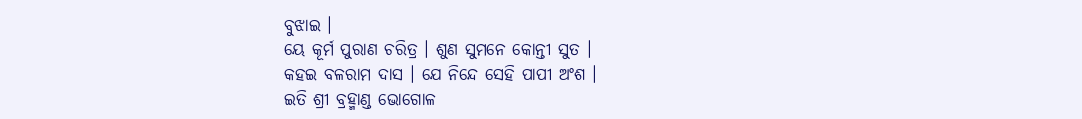ବୁଝାଇ ।
ୟେ କୂର୍ମ ପୁରାଣ ଚରିତ୍ର । ଶୁଣ ସୁମନେ କୋନ୍ତୀ ସୁତ ।
କହଇ ବଳରାମ ଦାସ । ଯେ ନିନ୍ଦେ ସେହି ପାପୀ ଅଂଶ ।
ଇତି ଶ୍ରୀ ବ୍ରହ୍ମାଣ୍ଡ ଭୋଗୋଳ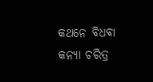କଥନେ ବିଧବା
କନ୍ୟା ଚରିତ୍ର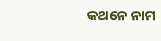କଥନେ ନାମ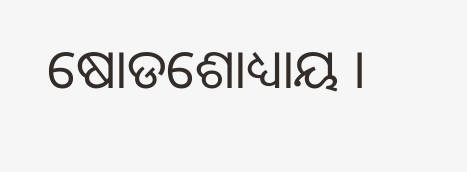ଷୋଡଶୋଧ୍ୟାୟ ।